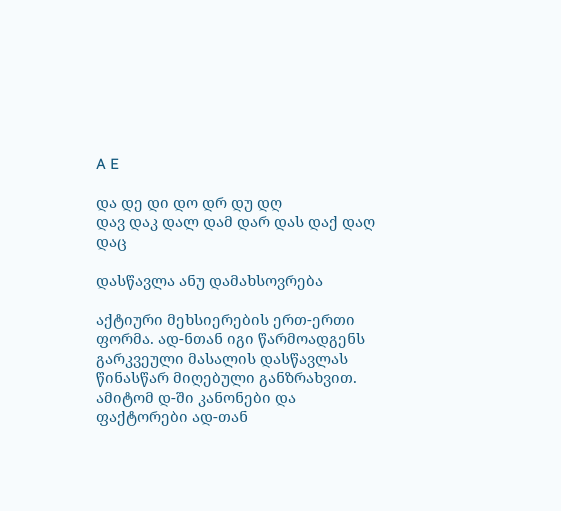A E

და დე დი დო დრ დუ დღ
დავ დაკ დალ დამ დარ დას დაქ დაღ დაც

დასწავლა ანუ დამახსოვრება

აქტიური მეხსიერების ერთ-ერთი ფორმა. ად-ნთან იგი წარმოადგენს გარკვეული მასალის დასწავლას წინასწარ მიღებული განზრახვით. ამიტომ დ-ში კანონები და ფაქტორები ად-თან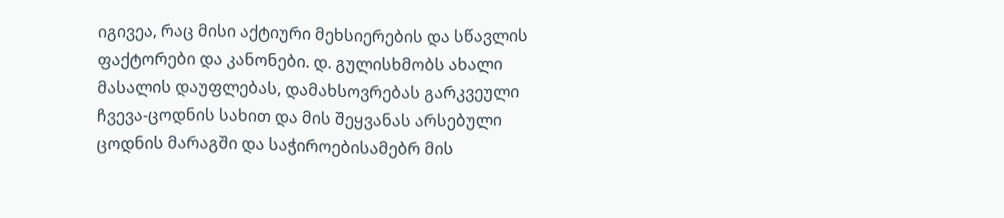იგივეა, რაც მისი აქტიური მეხსიერების და სწავლის ფაქტორები და კანონები. დ. გულისხმობს ახალი მასალის დაუფლებას, დამახსოვრებას გარკვეული ჩვევა-ცოდნის სახით და მის შეყვანას არსებული ცოდნის მარაგში და საჭიროებისამებრ მის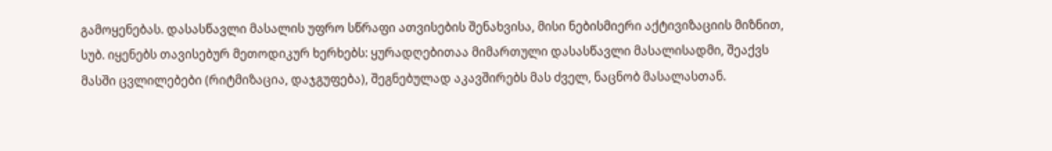გამოყენებას. დასასწავლი მასალის უფრო სწრაფი ათვისების შენახვისა, მისი ნებისმიერი აქტივიზაციის მიზნით, სუბ. იყენებს თავისებურ მეთოდიკურ ხერხებს: ყურადღებითაა მიმართული დასასწავლი მასალისადმი, შეაქვს მასში ცვლილებები (რიტმიზაცია, დაჯგუფება), შეგნებულად აკავშირებს მას ძველ, ნაცნობ მასალასთან.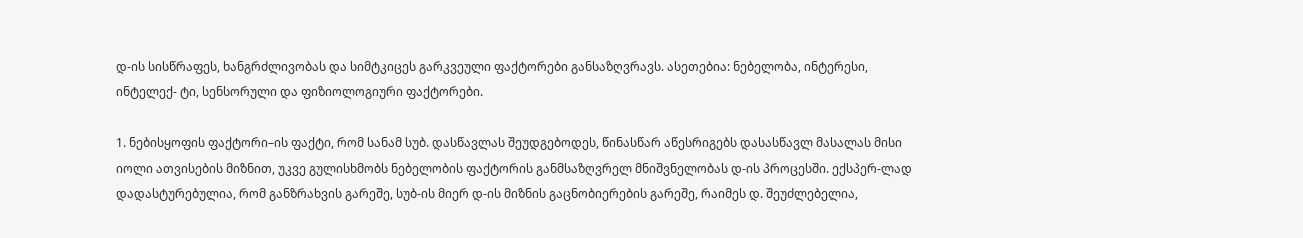დ-ის სისწრაფეს, ხანგრძლივობას და სიმტკიცეს გარკვეული ფაქტორები განსაზღვრავს. ასეთებია: ნებელობა, ინტერესი, ინტელექ- ტი, სენსორული და ფიზიოლოგიური ფაქტორები.

1. ნებისყოფის ფაქტორი–ის ფაქტი, რომ სანამ სუბ. დასწავლას შეუდგებოდეს, წინასწარ აწესრიგებს დასასწავლ მასალას მისი იოლი ათვისების მიზნით, უკვე გულისხმობს ნებელობის ფაქტორის განმსაზღვრელ მნიშვნელობას დ-ის პროცესში. ექსპერ-ლად დადასტურებულია, რომ განზრახვის გარეშე, სუბ-ის მიერ დ-ის მიზნის გაცნობიერების გარეშე, რაიმეს დ. შეუძლებელია,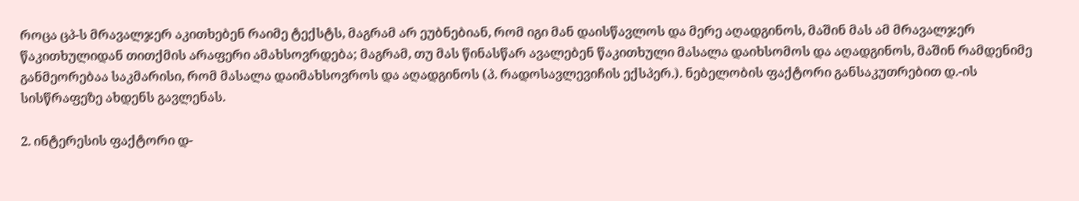როცა ცპ-ს მრავალჯერ აკითხებენ რაიმე ტექსტს, მაგრამ არ ეუბნებიან, რომ იგი მან დაისწავლოს და მერე აღადგინოს, მაშინ მას ამ მრავალჯერ წაკითხულიდან თითქმის არაფერი ამახსოვრდება; მაგრამ, თუ მას წინასწარ ავალებენ წაკითხული მასალა დაიხსომოს და აღადგინოს, მაშინ რამდენიმე განმეორებაა საკმარისი, რომ მასალა დაიმახსოვროს და აღადგინოს (პ. რადოსავლევიჩის ექსპერ.). ნებელობის ფაქტორი განსაკუთრებით დ.-ის სისწრაფეზე ახდენს გავლენას.

2. ინტერესის ფაქტორი დ-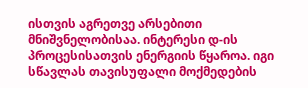ისთვის აგრეთვე არსებითი მნიშვნელობისაა. ინტერესი დ-ის პროცესისათვის ენერგიის წყაროა. იგი სწავლას თავისუფალი მოქმედების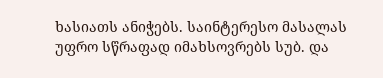ხასიათს ანიჭებს. საინტერესო მასალას უფრო სწრაფად იმახსოვრებს სუბ. და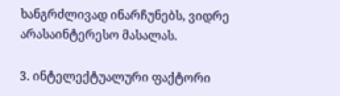ხანგრძლივად ინარჩუნებს, ვიდრე არასაინტერესო მასალას.

3. ინტელექტუალური ფაქტორი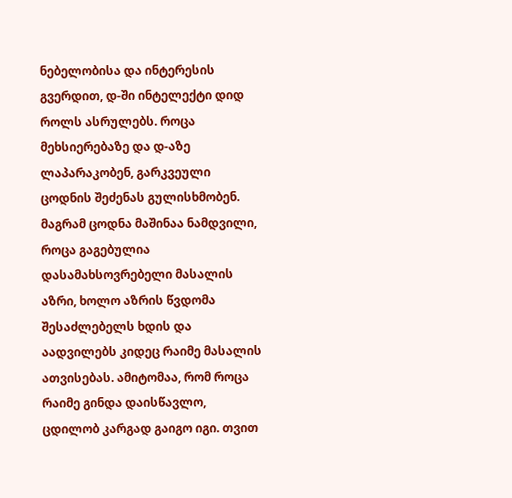ნებელობისა და ინტერესის გვერდით, დ-ში ინტელექტი დიდ როლს ასრულებს. როცა მეხსიერებაზე და დ-აზე ლაპარაკობენ, გარკვეული ცოდნის შეძენას გულისხმობენ. მაგრამ ცოდნა მაშინაა ნამდვილი, როცა გაგებულია დასამახსოვრებელი მასალის აზრი, ხოლო აზრის წვდომა შესაძლებელს ხდის და აადვილებს კიდეც რაიმე მასალის ათვისებას. ამიტომაა, რომ როცა რაიმე გინდა დაისწავლო, ცდილობ კარგად გაიგო იგი. თვით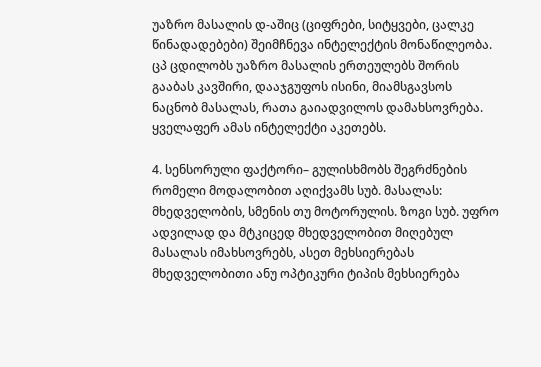უაზრო მასალის დ-აშიც (ციფრები, სიტყვები, ცალკე წინადადებები) შეიმჩნევა ინტელექტის მონაწილეობა. ცპ ცდილობს უაზრო მასალის ერთეულებს შორის გააბას კავშირი, დააჯგუფოს ისინი, მიამსგავსოს ნაცნობ მასალას, რათა გაიადვილოს დამახსოვრება. ყველაფერ ამას ინტელექტი აკეთებს.

4. სენსორული ფაქტორი– გულისხმობს შეგრძნების რომელი მოდალობით აღიქვამს სუბ. მასალას: მხედველობის, სმენის თუ მოტორულის. ზოგი სუბ. უფრო ადვილად და მტკიცედ მხედველობით მიღებულ მასალას იმახსოვრებს, ასეთ მეხსიერებას მხედველობითი ანუ ოპტიკური ტიპის მეხსიერება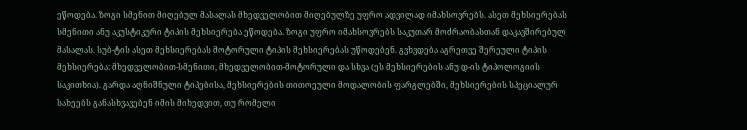ეწოდება. ზოგი სმენით მიღებულ მასალას მხედველობით მიღებულზე უფრო ადვილად იმახსოვრებს. ასეთ მეხსიერებას სმენითი ანუ აკუსტიკური ტიპის მეხსიერება ეწოდება. ზოგი უფრო იმახსოვრებს საკუთარ მოძრაობასთან დაკავშირებულ მასალას. სუბ-ტის ასეთ მეხსიერებას მოტორული ტიპის მეხსიერებას უწოდებენ. გვხვდება აგრეთვე შერეული ტიპის მეხსიერება: მხედველობით-სმენითი, მხედველობით-მოტორული და სხვა (ეს მეხსიერების ანუ დ-ის ტიპოლოგიის საკითხია). გარდა აღნიშნული ტიპებისა, მეხსიერების თითოეული მოდალობის ფარგლებში, მეხსიერების სპეციალურ სახეებს განასხვავებენ იმის მიხედვით, თუ რომელი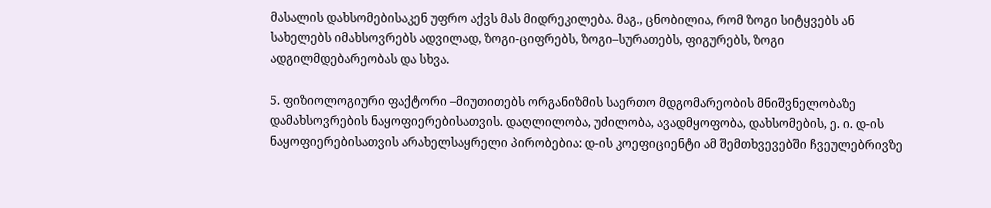მასალის დახსომებისაკენ უფრო აქვს მას მიდრეკილება. მაგ., ცნობილია, რომ ზოგი სიტყვებს ან სახელებს იმახსოვრებს ადვილად, ზოგი-ციფრებს, ზოგი–სურათებს, ფიგურებს, ზოგი ადგილმდებარეობას და სხვა.

5. ფიზიოლოგიური ფაქტორი –მიუთითებს ორგანიზმის საერთო მდგომარეობის მნიშვნელობაზე დამახსოვრების ნაყოფიერებისათვის. დაღლილობა, უძილობა, ავადმყოფობა, დახსომების, ე. ი. დ-ის ნაყოფიერებისათვის არახელსაყრელი პირობებია: დ-ის კოეფიციენტი ამ შემთხვევებში ჩვეულებრივზე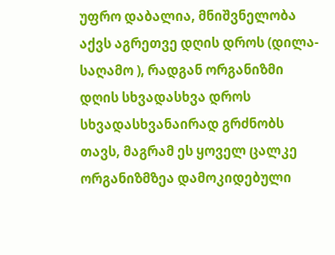უფრო დაბალია, მნიშვნელობა აქვს აგრეთვე დღის დროს (დილა-საღამო ), რადგან ორგანიზმი დღის სხვადასხვა დროს სხვადასხვანაირად გრძნობს თავს, მაგრამ ეს ყოველ ცალკე ორგანიზმზეა დამოკიდებული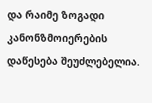და რაიმე ზოგადი კანონზმოიერების დაწესება შეუძლებელია.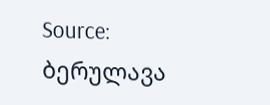Source: ბერულავა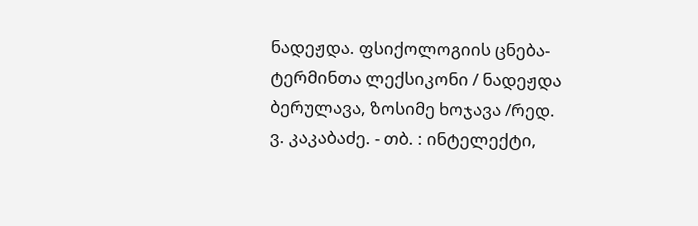ნადეჟდა. ფსიქოლოგიის ცნება-ტერმინთა ლექსიკონი / ნადეჟდა ბერულავა, ზოსიმე ხოჯავა /რედ. ვ. კაკაბაძე. - თბ. : ინტელექტი,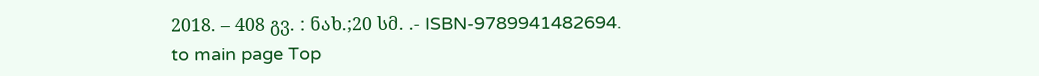2018. – 408 გვ. : ნახ.;20 სმ. .- ISBN-9789941482694.
to main page Top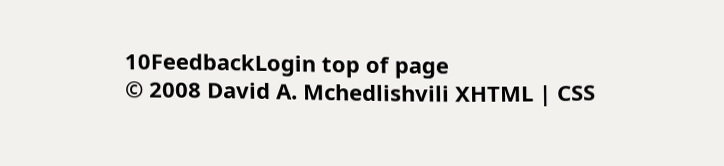10FeedbackLogin top of page
© 2008 David A. Mchedlishvili XHTML | CSS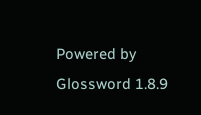Powered by Glossword 1.8.9